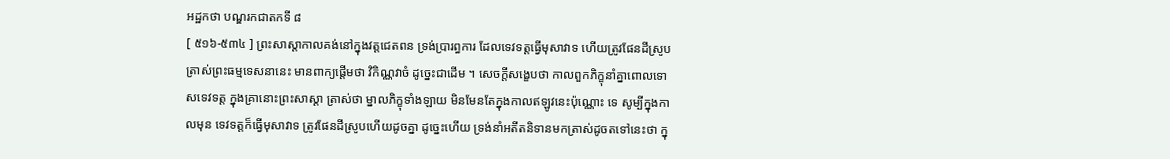អដ្ឋកថា បណ្ឌរកជាតកទី ៨
[ ៥១៦-៥៣៤ ] ព្រះសាស្តាកាលគង់នៅក្នុងវត្តជេតពន ទ្រង់ប្រារព្ធការ ដែលទេវទត្តធ្វើមុសាវាទ ហើយត្រូវផែនដីស្រូប ត្រាស់ព្រះធម្មទេសនានេះ មានពាក្យផ្តើមថា វិកិណ្ណវាចំ ដូច្នេះជាដើម ។ សេចក្តីសង្ខេបថា កាលពួកភិក្ខុនាំគ្នាពោលទោសទេវទត្ត ក្នុងគ្រានោះព្រះសាស្តា ត្រាស់ថា ម្នាលភិក្ខុទាំងឡាយ មិនមែនតែក្នុងកាលឥឡូវនេះប៉ុណ្ណោះ ទេ សូម្បីក្នុងកាលមុន ទេវទត្តក៏ធ្វើមុសាវាទ ត្រូវផែនដីស្រូបហើយដូចគ្នា ដូច្នេះហើយ ទ្រង់នាំអតីតនិទានមកត្រាស់ដូចតទៅនេះថា ក្នុ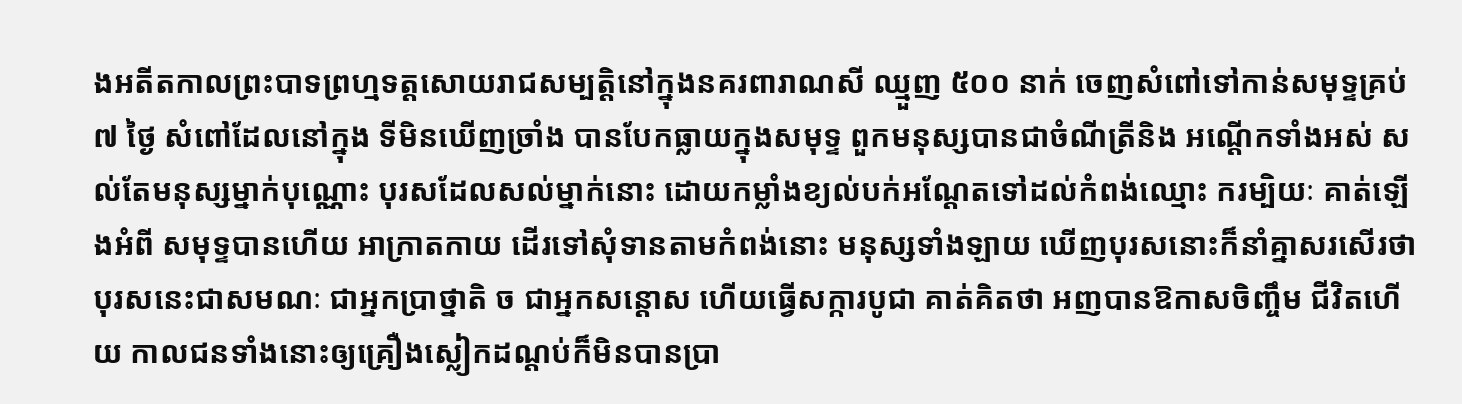ងអតីតកាលព្រះបាទព្រហ្មទត្តសោយរាជសម្បត្តិនៅក្នុងនគរពារាណសី ឈ្មួញ ៥០០ នាក់ ចេញសំពៅទៅកាន់សមុទ្ទគ្រប់ ៧ ថ្ងៃ សំពៅដែលនៅក្នុង ទីមិនឃើញច្រាំង បានបែកធ្លាយក្នុងសមុទ្ទ ពួកមនុស្សបានជាចំណីត្រីនិង អណ្តើកទាំងអស់ សល់តែមនុស្សម្នាក់បុណ្ណោះ បុរសដែលសល់ម្នាក់នោះ ដោយកម្លាំងខ្យល់បក់អណ្តែតទៅដល់កំពង់ឈ្មោះ ករម្បិយៈ គាត់ឡើងអំពី សមុទ្ទបានហើយ អាក្រាតកាយ ដើរទៅសុំទានតាមកំពង់នោះ មនុស្សទាំងឡាយ ឃើញបុរសនោះក៏នាំគ្នាសរសើរថា បុរសនេះជាសមណៈ ជាអ្នកប្រាថ្នាតិ ច ជាអ្នកសន្តោស ហើយធ្វើសក្ការបូជា គាត់គិតថា អញបានឱកាសចិញ្ចឹម ជីវិតហើយ កាលជនទាំងនោះឲ្យគ្រឿងស្លៀកដណ្តប់ក៏មិនបានប្រា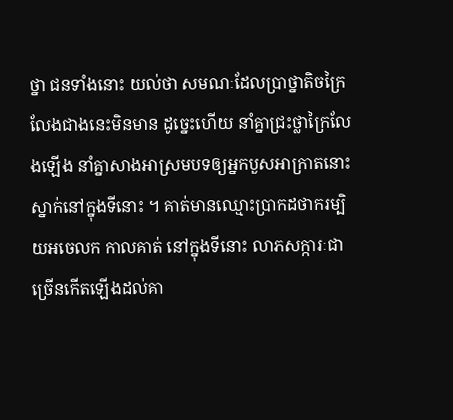ថ្នា ជនទាំងនោះ យល់ថា សមណៈដែលប្រាថ្នាតិចក្រៃលែងជាងនេះមិនមាន ដូច្នេះហើយ នាំគ្នាជ្រះថ្លាក្រៃលែងឡើង នាំគ្នាសាងអាស្រមបទឲ្យអ្នកបួសអាក្រាតនោះ ស្នាក់នៅក្នុងទីនោះ ។ គាត់មានឈ្មោះប្រាកដថាករម្បិយអចេលក កាលគាត់ នៅក្នុងទីនោះ លាភសក្ការៈជាច្រើនកើតឡើងដល់គា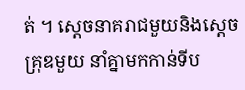ត់ ។ ស្តេចនាគរាជមួយនិងស្តេចគ្រុឌមួយ នាំគ្នាមកកាន់ទីប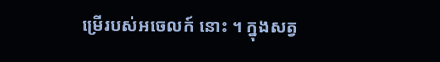ម្រើរបស់អចេលក៍ នោះ ។ ក្នុងសត្វ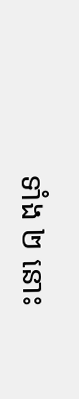ទាំង ២ នោះ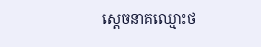ស្តេចនាគឈ្មោះថ